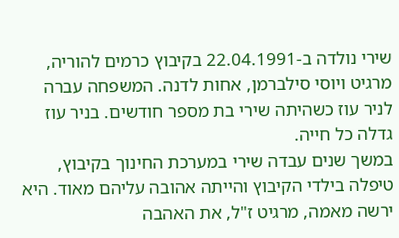שירי נולדה ב-22.04.1991 בקיבוץ כרמים להוריה, מרגיט ויוסי סילברמן, אחות לדנה. המשפחה עברה לניר עוז כשהיתה שירי בת מספר חודשים. בניר עוז גדלה כל חייה.
במשך שנים עבדה שירי במערכת החינוך בקיבוץ, טיפלה בילדי הקיבוץ והייתה אהובה עליהם מאוד. היא ירשה מאמה, מרגיט ז"ל, את האהבה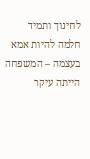לחינוך ותמיד חלמה להיות אמא בעצמה – המשפחה הייתה עיקר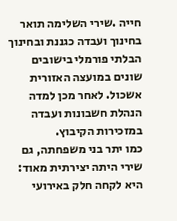חייה .שירי השלימה תואר בחינוך ועבדה כגננת ובחינוך הבלתי פורמלי בישובים שונים במועצה האזורית אשכול. לאחר מכן למדה הנהלת חשבונות ועבדה במזכירות הקיבוץ.
כמו יתר בני משפחתה, גם שירי היתה יצירתית מאוד: היא לקחה חלק באירועי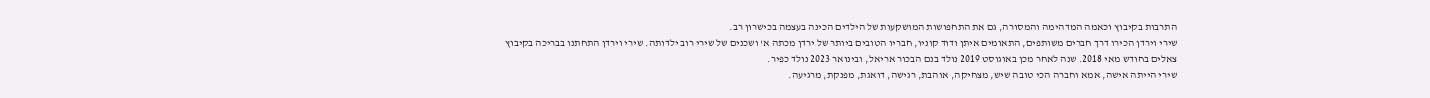התרבות בקיבוץ וכאמה המדהימה והמסורה, גם את התחפושות המושקעות של הילדים הכינה בעצמה בכישרון רב.
שירי וירדן הכירו דרך חברים משותפים, התאומים איתן ודוד קוניו, חבריו הטובים ביותר של ירדן מכתה א' ושכנים של שירי רוב ילדותה. שירי וירדן התחתנו בבריכה בקיבוץ צאלים בחודש מאי 2018. שנה לאחר מכן באוגוסט 2019 נולד בנם הבכור אריאל, ובינואר 2023 נולד כפיר.
שירי הייתה אישה, אמא וחברה הכי טובה שיש, מצחיקה, אוהבת, רגישה, דואגת, מפנקת, מרגיעה.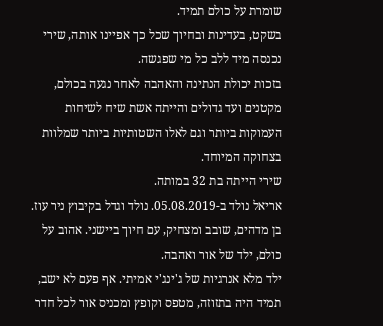שומרת על כולם תמיד.
בשקט, בעדינות ובחיוך שכל כך אפיינו אותה, שירי נכנסה מיד ללב כל מי שפגשה.
בזכות יכולת הנתינה והאהבה לאחר נגעה בכולם, מקטנים ועד גדולים והייתה אשת שיח לשיחות העמוקות ביותר וגם לאלו השטותיות ביותר שמלוות בצחוקה המיוחד.
שירי הייתה בת 32 במותה.
אריאל נולד ב-05.08.2019. נולד וגדל בקיבוץ ניר עוז.
בן מדהים, שובב ומצחיק, עם חיוך ביישני. אהוב על כולם, ילד של אור ואהבה.
ילד מלא אנרגיות של ג'ינג'י אמיתי. אף פעם לא ישב, תמיד היה בתזוזה, מטפס וקופץ ומכניס אור לכל חדר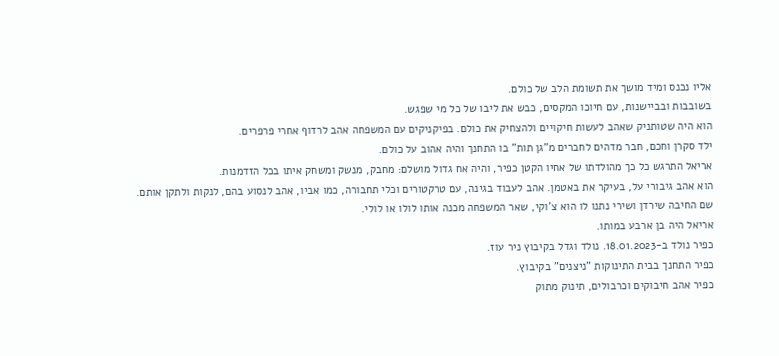אליו נכנס ומיד מושך את תשומת הלב של כולם.
בשובבות ובביישנות, עם חיוכו המקסים, כבש את ליבו של כל מי שפגש.
הוא היה שטותניק שאהב לעשות חיקויים ולהצחיק את כולם. בפיקניקים עם המשפחה אהב לרדוף אחרי פרפרים.
ילד סקרן וחכם, חבר מדהים לחברים מ"גן תות" בו התחנך והיה אהוב על כולם.
אריאל התרגש כל כך מהולדתו של אחיו הקטן כפיר, והיה אח גדול מושלם: מחבק, מנשק ומשחק איתו בכל הזדמנות.
הוא אהב גיבורי על, בעיקר את באטמן. אהב לעבוד בגינה, עם טרקטורים וכלי תחבורה, כמו אביו, אהב לנסוע בהם, לנקות ולתקן אותם.
שם החיבה שירדן ושירי נתנו לו הוא צ'וקי, שאר המשפחה מכנה אותו לולו או לולי.
אריאל היה בן ארבע במותו.
כפיר נולד ב-18.01.2023. נולד וגדל בקיבוץ ניר עוז.
כפיר התחנך בבית התינוקות "ניצנים" בקיבוץ.
כפיר אהב חיבוקים וכרבולים, תינוק מתוק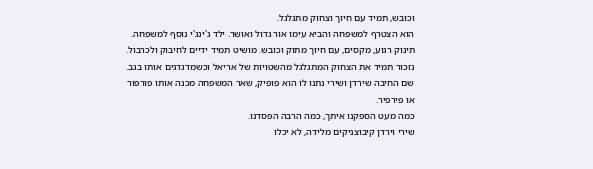וכובש, תמיד עם חיוך וצחוק מתגלגל.
הוא הצטרף למשפחה והביא עימו אור גדול ואושר. ילד ג'ינג'י נוסף למשפחה.
תינוק רגוע, מקסים, עם חיוך מתוק וכובש. מושיט תמיד ידיים לחיבוק ולכרבול.
נזכור תמיד את הצחוק המתגלגל מהשטויות של אריאל וכשמדגדגים אותו בגב.
שם החיבה שירדן ושירי נתנו לו הוא פופיק, שאר המשפחה מכנה אותו פורפור או פירפיר.
כמה מעט הספקנו איתך, כמה הרבה הפסדנו.
שירי וירדן קיבוצניקים מלידה, לא יכלו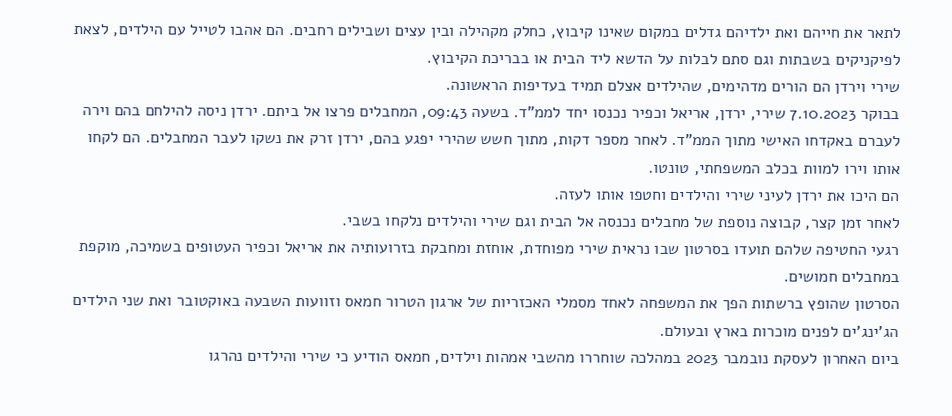לתאר את חייהם ואת ילדיהם גדלים במקום שאינו קיבוץ, כחלק מקהילה ובין עצים ושבילים רחבים. הם אהבו לטייל עם הילדים, לצאת לפיקניקים בשבתות וגם סתם לבלות על הדשא ליד הבית או בבריכת הקיבוץ.
שירי וירדן הם הורים מדהימים, שהילדים אצלם תמיד בעדיפות הראשונה.
בבוקר 7.10.2023 שירי, ירדן, אריאל וכפיר נכנסו יחד לממ"ד. בשעה 09:43, המחבלים פרצו אל ביתם. ירדן ניסה להילחם בהם וירה לעברם באקדחו האישי מתוך הממ"ד. לאחר מספר דקות, מתוך חשש שהירי יפגע בהם, ירדן זרק את נשקו לעבר המחבלים. הם לקחו אותו וירו למוות בכלב המשפחתי, טונטו.
הם היכו את ירדן לעיני שירי והילדים וחטפו אותו לעזה.
לאחר זמן קצר, קבוצה נוספת של מחבלים נכנסה אל הבית וגם שירי והילדים נלקחו בשבי.
רגעי החטיפה שלהם תועדו בסרטון שבו נראית שירי מפוחדת, אוחזת ומחבקת בזרועותיה את אריאל וכפיר העטופים בשמיכה, מוקפת במחבלים חמושים.
הסרטון שהופץ ברשתות הפך את המשפחה לאחד מסמלי האכזריות של ארגון הטרור חמאס וזוועות השבעה באוקטובר ואת שני הילדים הג'ינג'ים לפנים מוכרות בארץ ובעולם.
ביום האחרון לעסקת נובמבר 2023 במהלכה שוחררו מהשבי אמהות וילדים, חמאס הודיע כי שירי והילדים נהרגו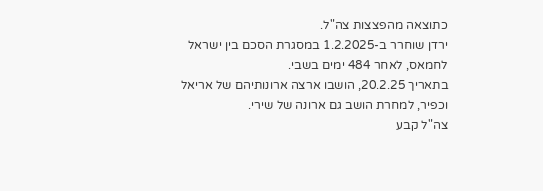כתוצאה מהפצצות צה"ל.
ירדן שוחרר ב-1.2.2025 במסגרת הסכם בין ישראל לחמאס, לאחר 484 ימים בשבי.
בתאריך 20.2.25, הושבו ארצה ארונותיהם של אריאל וכפיר, למחרת הושב גם ארונה של שירי.
צה"ל קבע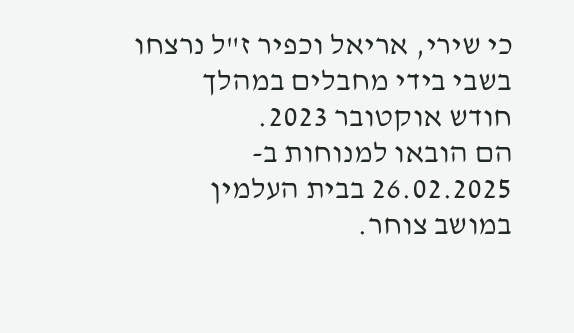כי שירי, אריאל וכפיר ז"ל נרצחו בשבי בידי מחבלים במהלך חודש אוקטובר 2023.
הם הובאו למנוחות ב- 26.02.2025 בבית העלמין במושב צוחר.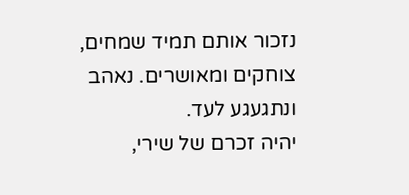נזכור אותם תמיד שמחים, צוחקים ומאושרים. נאהב ונתגעגע לעד.
יהיה זכרם של שירי,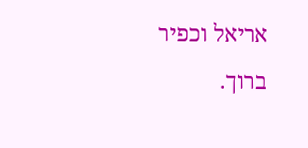אריאל וכפיר ברוך.